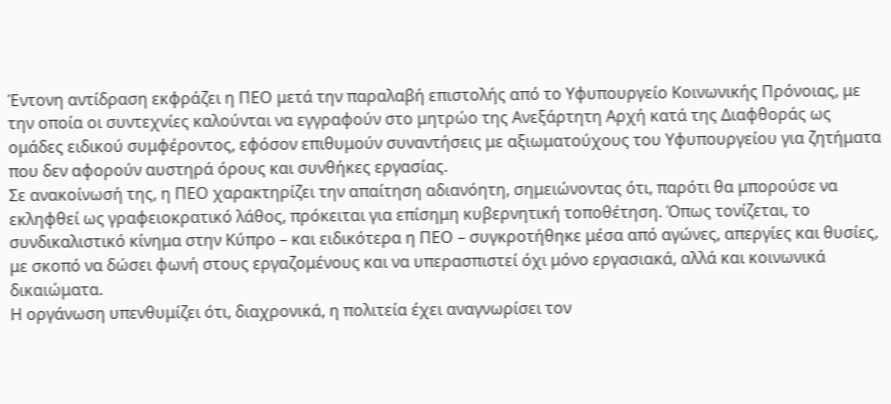Έντονη αντίδραση εκφράζει η ΠΕΟ μετά την παραλαβή επιστολής από το Υφυπουργείο Κοινωνικής Πρόνοιας, με την οποία οι συντεχνίες καλούνται να εγγραφούν στο μητρώο της Ανεξάρτητη Αρχή κατά της Διαφθοράς ως ομάδες ειδικού συμφέροντος, εφόσον επιθυμούν συναντήσεις με αξιωματούχους του Υφυπουργείου για ζητήματα που δεν αφορούν αυστηρά όρους και συνθήκες εργασίας.
Σε ανακοίνωσή της, η ΠΕΟ χαρακτηρίζει την απαίτηση αδιανόητη, σημειώνοντας ότι, παρότι θα μπορούσε να εκληφθεί ως γραφειοκρατικό λάθος, πρόκειται για επίσημη κυβερνητική τοποθέτηση. Όπως τονίζεται, το συνδικαλιστικό κίνημα στην Κύπρο – και ειδικότερα η ΠΕΟ – συγκροτήθηκε μέσα από αγώνες, απεργίες και θυσίες, με σκοπό να δώσει φωνή στους εργαζομένους και να υπερασπιστεί όχι μόνο εργασιακά, αλλά και κοινωνικά δικαιώματα.
Η οργάνωση υπενθυμίζει ότι, διαχρονικά, η πολιτεία έχει αναγνωρίσει τον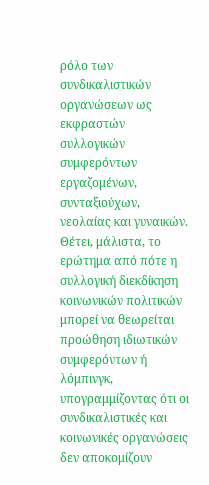ρόλο των συνδικαλιστικών οργανώσεων ως εκφραστών συλλογικών συμφερόντων εργαζομένων, συνταξιούχων, νεολαίας και γυναικών. Θέτει, μάλιστα, το ερώτημα από πότε η συλλογική διεκδίκηση κοινωνικών πολιτικών μπορεί να θεωρείται προώθηση ιδιωτικών συμφερόντων ή λόμπινγκ, υπογραμμίζοντας ότι οι συνδικαλιστικές και κοινωνικές οργανώσεις δεν αποκομίζουν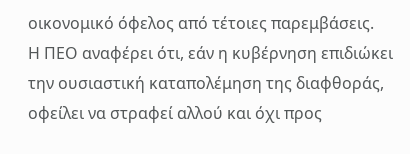οικονομικό όφελος από τέτοιες παρεμβάσεις.
Η ΠΕΟ αναφέρει ότι, εάν η κυβέρνηση επιδιώκει την ουσιαστική καταπολέμηση της διαφθοράς, οφείλει να στραφεί αλλού και όχι προς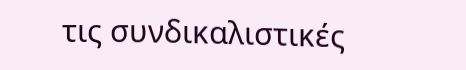τις συνδικαλιστικές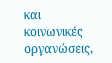και κοινωνικές οργανώσεις,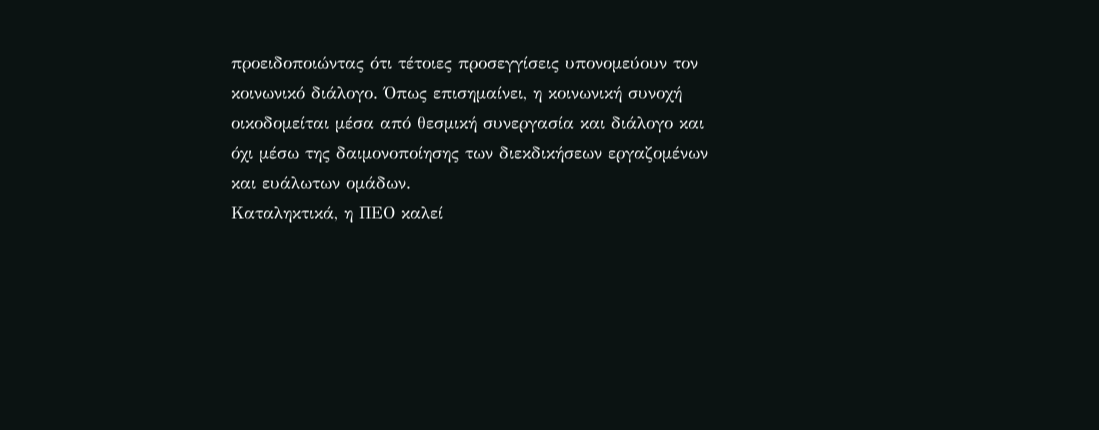προειδοποιώντας ότι τέτοιες προσεγγίσεις υπονομεύουν τον κοινωνικό διάλογο. Όπως επισημαίνει, η κοινωνική συνοχή οικοδομείται μέσα από θεσμική συνεργασία και διάλογο και όχι μέσω της δαιμονοποίησης των διεκδικήσεων εργαζομένων και ευάλωτων ομάδων.
Καταληκτικά, η ΠΕΟ καλεί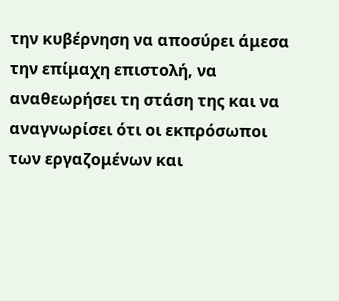την κυβέρνηση να αποσύρει άμεσα την επίμαχη επιστολή, να αναθεωρήσει τη στάση της και να αναγνωρίσει ότι οι εκπρόσωποι των εργαζομένων και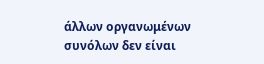άλλων οργανωμένων συνόλων δεν είναι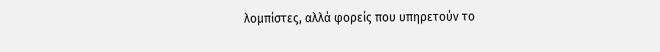λομπίστες, αλλά φορείς που υπηρετούν το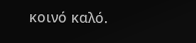κοινό καλό.